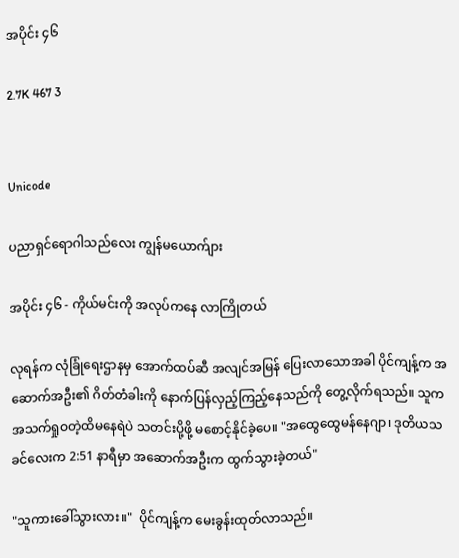အပိုင်း ၄၆

2.7K 467 3


Unicode

ပညာရှင်ရောဂါသည်လေး ကျွန်မယောက်ျား

အပိုင်း ၄၆ - ကိုယ်မင်းကို အလုပ်ကနေ လာကြိုတယ်

လုရန်က လုံခြုံရေးဌာနမှ အောက်ထပ်ဆီ အလျင်အမြန် ပြေးလာသောအခါ ပိုင်ကျန့်က အဆောက်အဦး၏ ဂိတ်တံခါးကို နောက်ပြန်လှည့်ကြည့်နေသည်ကို တွေ့လိုက်ရသည်။ သူက အသက်ရှုဝတဲ့ထိမနေရဲပဲ သတင်းပို့ဖို့ မစောင့်နိုင်ခဲ့ပေ။ "အထွေထွေမန်နေဂျာ၊ ဒုတိယသခင်လေးက 2:51 နာရီမှာ အဆောက်အဦးက ထွက်သွားခဲ့တယ်"

"သူကားခေါ်သွားလား။"  ပိုင်ကျန့်က မေးခွန်းထုတ်လာသည်။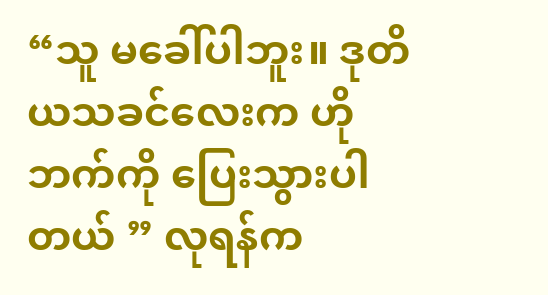“သူ မခေါ်ပါဘူး။ ဒုတိယသခင်လေးက ဟိုဘက်ကို ပြေးသွားပါတယ် ” လုရန်က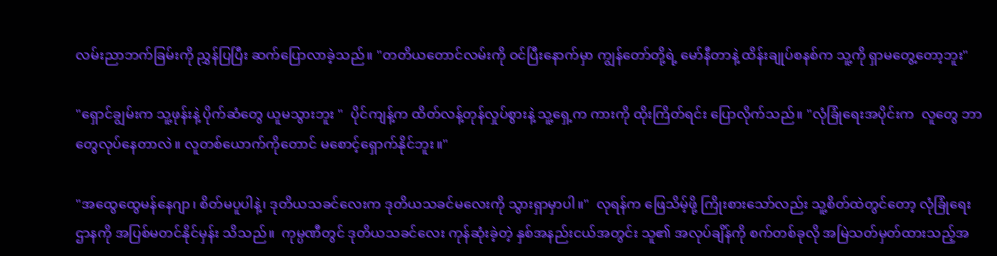လမ်းညာဘက်ခြမ်းကို ညွှန်ပြပြီး ဆက်ပြောလာခဲ့သည်။ "တတိယတောင်လမ်းကို ဝင်ပြီးနောက်မှာ ကျွန်တော်တို့ရဲ့ မော်နီတာနဲ့ ထိန်းချုပ်စနစ်က သူ့ကို ရှာမတွေ့တော့ဘူး"

"ရှောင်ချွမ်းက သူ့ဖုန်းနဲ့ ပိုက်ဆံတွေ ယူမသွားဘူး "  ပိုင်ကျန့်က ထိတ်လန့်တုန်လှုပ်စွားနဲ့ သူ့ရှေ့က ကားကို ထိုးကြိတ်ရင်း ပြောလိုက်သည်။ "လုံခြုံရေးအပိုင်းက  လူတွေ ဘာတွေလုပ်နေတာလဲ။ လူတစ်ယောက်ကိုတောင် မစောင့်ရှောက်နိုင်ဘူး။"

"အထွေထွေမန်နေဂျာ၊ စိတ်မပူပါနဲ့၊ ဒုတိယသခင်လေးက ဒုတိယသခင်မလေးကို သွားရှာမှာပါ။"  လုရန်က ဖြေသိမ့်ဖို့ ကြိုးစားသော်လည်း သူ့စိတ်ထဲတွင်တော့ လုံခြုံရေးဌာနကို အပြစ်မတင်နိုင်မှန်း သိသည်။  ကုမ္ပဏီတွင် ဒုတိယသခင်လေး ကုန်ဆုံးခဲ့တဲ့ နှစ်အနည်းငယ်အတွင်း သူ၏ အလုပ်ချိန်ကို စက်တစ်ခုလို အမြဲသတ်မှတ်ထားသည့်အ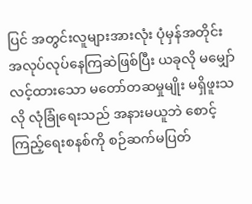ပြင် အတွင်းလူများအားလုံး ပုံမှန်အတိုင်း အလုပ်လုပ်နေကြဆဲဖြစ်ပြီး ယခုလို မမျှော်လင့်ထားသော မတော်တဆမှုမျိုး မရှိဖူးသလို လုံခြုံရေးသည် အနားမယူဘဲ စောင့်ကြည့်ရေးစနစ်ကို စဉ်ဆက်မပြတ်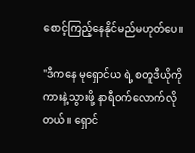စောင့်ကြည့်နေနိုင်မည်မဟုတ်ပေ။

"ဒီကနေ မုရှောင်ယ ရဲ့ စတူဒီယိုကို ကားနဲ့သွားဖို့ နာရီဝက်လောက်လိုတယ်။ ရှောင်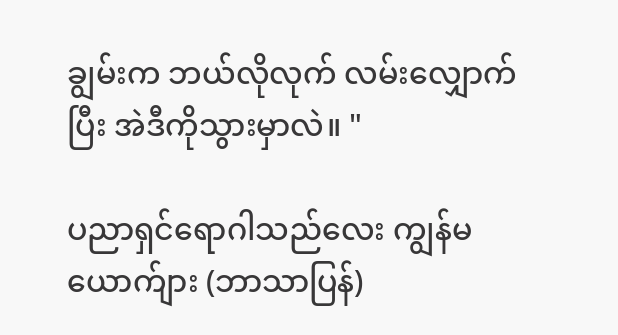ချွမ်းက ဘယ်လိုလုက် လမ်းလျှောက်ပြီး အဲဒီကိုသွားမှာလဲ။ "

ပညာရှင်ရောဂါသည်လေး ကျွန်မယောက်ျား (ဘာသာပြန်)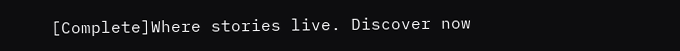[Complete]Where stories live. Discover now